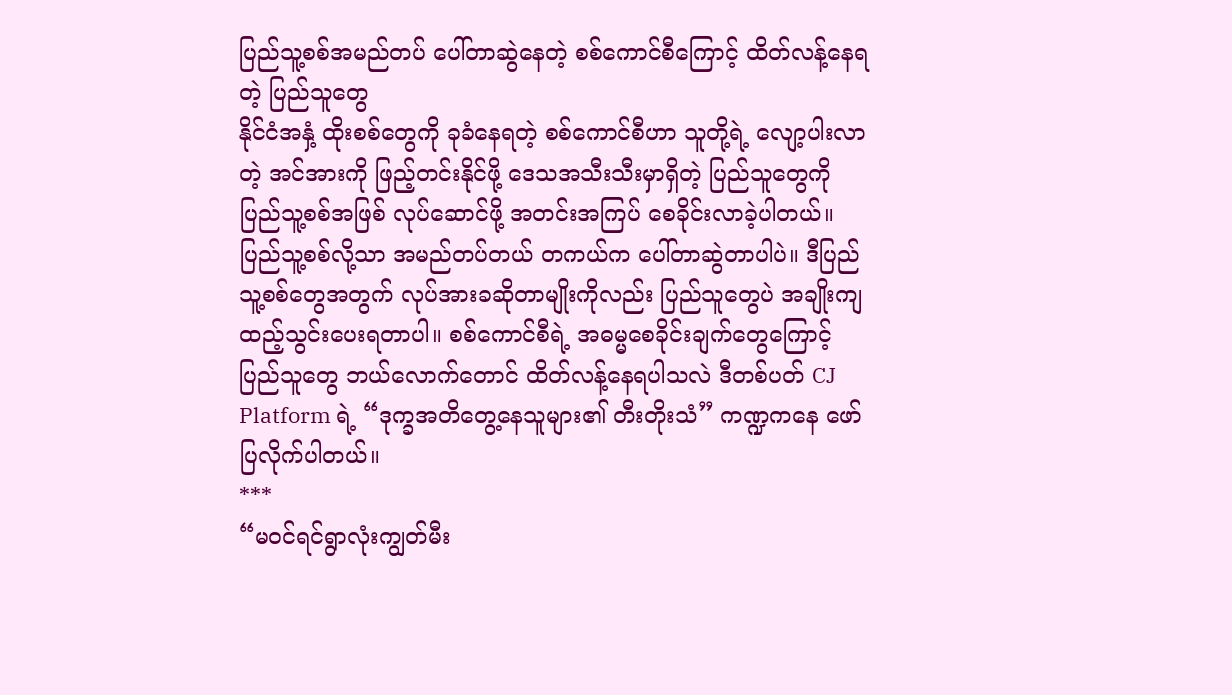ပြည်သူ့စစ်အမည်တပ် ပေါ်တာဆွဲနေတဲ့ စစ်ကောင်စီကြောင့် ထိတ်လန့်နေရတဲ့ ပြည်သူတွေ
နိုင်ငံအနှံ့ ထိုးစစ်တွေကို ခုခံနေရတဲ့ စစ်ကောင်စီဟာ သူတို့ရဲ့ လျော့ပါးလာတဲ့ အင်အားကို ဖြည့်တင်းနိုင်ဖို့ ဒေသအသီးသီးမှာရှိတဲ့ ပြည်သူတွေကို ပြည်သူ့စစ်အဖြစ် လုပ်ဆောင်ဖို့ အတင်းအကြပ် စေခိုင်းလာခဲ့ပါတယ်။ ပြည်သူ့စစ်လို့သာ အမည်တပ်တယ် တကယ်က ပေါ်တာဆွဲတာပါပဲ။ ဒီပြည်သူ့စစ်တွေအတွက် လုပ်အားခဆိုတာမျိုးကိုလည်း ပြည်သူတွေပဲ အချိုးကျ ထည့်သွင်းပေးရတာပါ။ စစ်ကောင်စီရဲ့ အဓမ္မစေခိုင်းချက်တွေကြောင့် ပြည်သူတွေ ဘယ်လောက်တောင် ထိတ်လန့်နေရပါသလဲ ဒီတစ်ပတ် CJ Platform ရဲ့ “ဒုက္ခအတိတွေ့နေသူများ၏ တီးတိုးသံ” ကဏ္ဍကနေ ဖော်ပြလိုက်ပါတယ်။
***
“မ၀င်ရင်ရွာလုံးကျွတ်မီး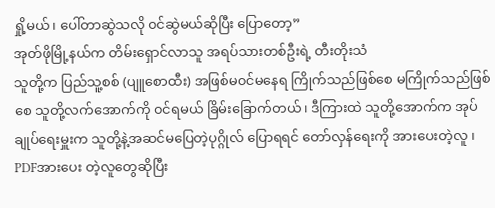ရှို့မယ်၊ ပေါ်တာဆွဲသလို ၀င်ဆွဲမယ်ဆိုပြီး ပြောတော့”
အုတ်ဖိုမြို့နယ်က တိမ်းရှောင်လာသူ အရပ်သားတစ်ဦးရဲ့ တီးတိုးသံ
သူတို့က ပြည်သူ့စစ် (ပျူစောထီး) အဖြစ်မ၀င်မနေရ ကြိုက်သည်ဖြစ်စေ မကြိုက်သည်ဖြစ်စေ သူတို့လက်အောက်ကို ၀င်ရမယ် ခြိမ်းခြောက်တယ်၊ ဒီကြားထဲ သူတို့အောက်က အုပ်ချုပ်ရေးမှူးက သူတို့နဲ့အဆင်မပြေတဲ့ပုဂ္ဂိုလ် ပြောရရင် တော်လှန်ရေးကို အားပေးတဲ့လူ ၊ PDFအားပေး တဲ့လူတွေဆိုပြီး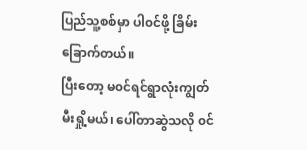ပြည်သူ့စစ်မှာ ပါ၀င်ဖို့ ခြိမ်းခြောက်တယ်။
ပြီးတော့ မ၀င်ရင်ရွာလုံးကျွတ်မီးရှို့မယ်၊ ပေါ်တာဆွဲသလို ၀င်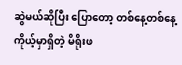ဆွဲမယ်ဆိုပြီး ပြောတော့ တစ်နေ့တစ်နေ့ ကိုယ့်မှာရှိတဲ့ မိရိုးဖ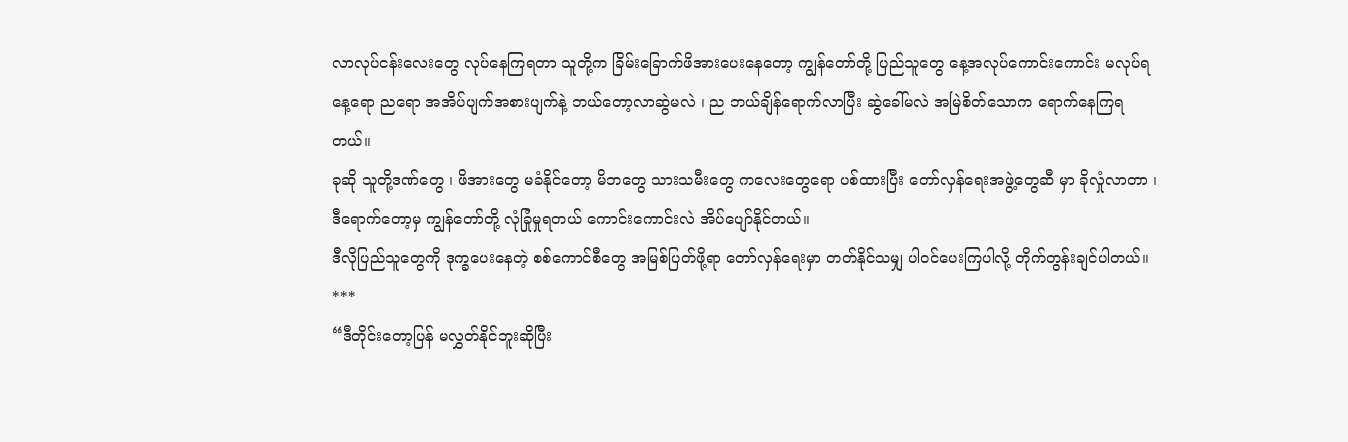လာလုပ်ငန်းလေးတွေ လုပ်နေကြရတာ သူတို့က ခြိမ်းခြောက်ဖိအားပေးနေတော့ ကျွန်တော်တို့ ပြည်သူတွေ နေ့အလုပ်ကောင်းကောင်း မလုပ်ရ နေ့ရော ညရော အအိပ်ပျက်အစားပျက်နဲ့ ဘယ်တော့လာဆွဲမလဲ ၊ ည ဘယ်ချိန်ရောက်လာပြီး ဆွဲခေါ်မလဲ အမြဲစိတ်သောက ရောက်နေကြရတယ်။
ခုဆို သူတို့ဒဏ်တွေ ၊ ဖိအားတွေ မခံနိုင်တော့ မိဘတွေ သားသမီးတွေ ကလေးတွေရော ပစ်ထားပြီး တော်လှန်ရေးအဖွဲ့တွေဆီ မှာ ခိုလှုံလာတာ ၊ ဒီရောက်တော့မှ ကျွန်တော်တို့ လုံခြုံမှုရတယ် ကောင်းကောင်းလဲ အိပ်ပျော်နိုင်တယ်။
ဒီလိုပြည်သူတွေကို ဒုက္ခပေးနေတဲ့ စစ်ကောင်စီတွေ အမြစ်ပြတ်ဖို့ရာ တော်လှန်ရေးမှာ တတ်နိုင်သမျှ ပါ၀င်ပေးကြပါလို့ တိုက်တွန်းချင်ပါတယ်။
***
“ဒီတိုင်းတော့ပြန် မလွှတ်နိုင်ဘူးဆိုပြီး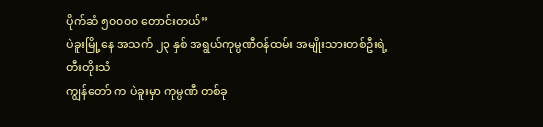ပိုက်ဆံ ၅၀၀၀၀ တောင်းတယ်”
ပဲခူးမြို့နေ အသက် ၂၃ နှစ် အရွယ်ကုမ္ပဏီဝန်ထမ်း အမျိုးသားတစ်ဦးရဲ့ တီးတိုးသံ
ကျွန်တော် က ပဲခူးမှာ ကုမ္ပဏီ တစ်ခု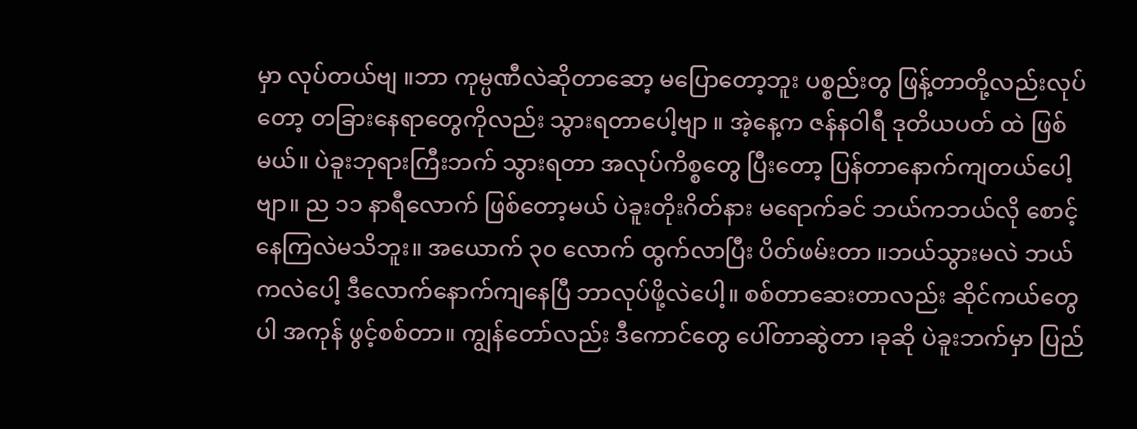မှာ လုပ်တယ်ဗျ ။ဘာ ကုမ္ပဏီလဲဆိုတာဆော့ မပြောတော့ဘူး ပစ္စည်းတွ ဖြန့်တာတို့လည်းလုပ်တော့ တခြားနေရာတွေကိုလည်း သွားရတာပေါ့ဗျာ ။ အဲ့နေ့က ဇန်နဝါရီ ဒုတိယပတ် ထဲ ဖြစ်မယ်။ ပဲခူးဘုရားကြီးဘက် သွားရတာ အလုပ်ကိစ္စတွေ ပြီးတော့ ပြန်တာနောက်ကျတယ်ပေါ့ဗျာ။ ည ၁၁ နာရီလောက် ဖြစ်တော့မယ် ပဲခူးတိုးဂိတ်နား မရောက်ခင် ဘယ်ကဘယ်လို စောင့်နေကြလဲမသိဘူး။ အယောက် ၃၀ လောက် ထွက်လာပြီး ပိတ်ဖမ်းတာ ။ဘယ်သွားမလဲ ဘယ်ကလဲပေါ့ ဒီလောက်နောက်ကျနေပြီ ဘာလုပ်ဖို့လဲပေါ့။ စစ်တာဆေးတာလည်း ဆိုင်ကယ်တွေပါ အကုန် ဖွင့်စစ်တာ။ ကျွန်တော်လည်း ဒီကောင်တွေ ပေါ်တာဆွဲတာ ၊ခုဆို ပဲခူးဘက်မှာ ပြည်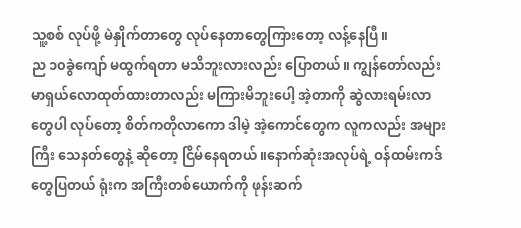သူ့စစ် လုပ်ဖို့ မဲနှိုက်တာတွေ လုပ်နေတာတွေကြားတော့ လန့်နေပြီ။
ည ၁၀ခွဲကျော် မထွက်ရတာ မသိဘူးလားလည်း ပြောတယ်။ ကျွန်တော်လည်း မာရှယ်လောထုတ်ထားတာလည်း မကြားမိဘူးပေါ့ အဲ့တာကို ဆွဲလားရမ်းလာတွေပါ လုပ်တော့ စိတ်ကတိုလာကော ဒါမဲ့ အဲ့ကောင်တွေက လူကလည်း အများကြီး သေနတ်တွေနဲ့ ဆိုတော့ ငြိမ်နေရတယ် ။နောက်ဆုံးအလုပ်ရဲ့ ဝန်ထမ်းကဒ်တွေပြတယ် ရုံးက အကြီးတစ်ယောက်ကို ဖုန်းဆက်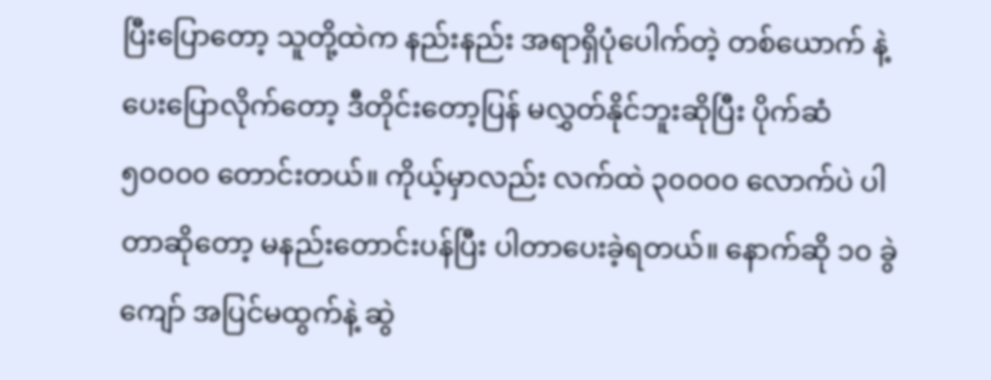ပြီးပြောတော့ သူတို့ထဲက နည်းနည်း အရာရှိပုံပေါက်တဲ့ တစ်ယောက် နဲ့ပေးပြောလိုက်တော့ ဒီတိုင်းတော့ပြန် မလွှတ်နိုင်ဘူးဆိုပြီး ပိုက်ဆံ ၅၀၀၀၀ တောင်းတယ်။ ကိုယ့်မှာလည်း လက်ထဲ ၃၀၀၀၀ လောက်ပဲ ပါတာဆိုတော့ မနည်းတောင်းပန်ပြီး ပါတာပေးခဲ့ရတယ်။ နောက်ဆို ၁၀ ခွဲကျော် အပြင်မထွက်နဲ့ ဆွဲ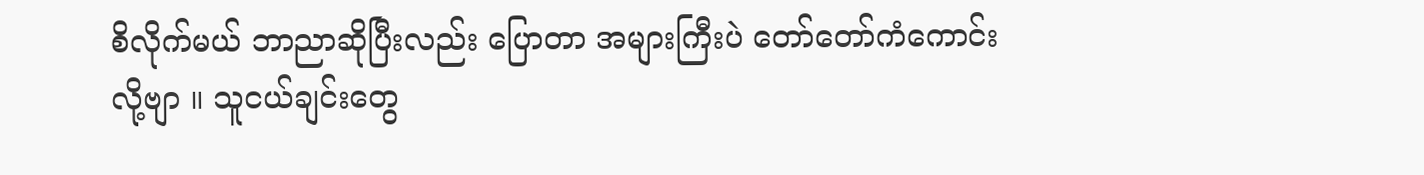စိလိုက်မယ် ဘာညာဆိုပြီးလည်း ပြောတာ အများကြီးပဲ တော်တော်ကံကောင်းလို့ဗျာ ။ သူငယ်ချင်းတွေ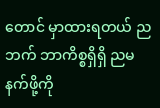တောင် မှာထားရတယ် ညဘက် ဘာကိစ္စရှိရှိ ညမနက်ဖို့ကို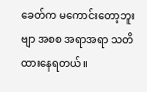ခေတ်က မကောင်းတော့ဘူးဗျာ အစစ အရာအရာ သတိထားနေရတယ်။